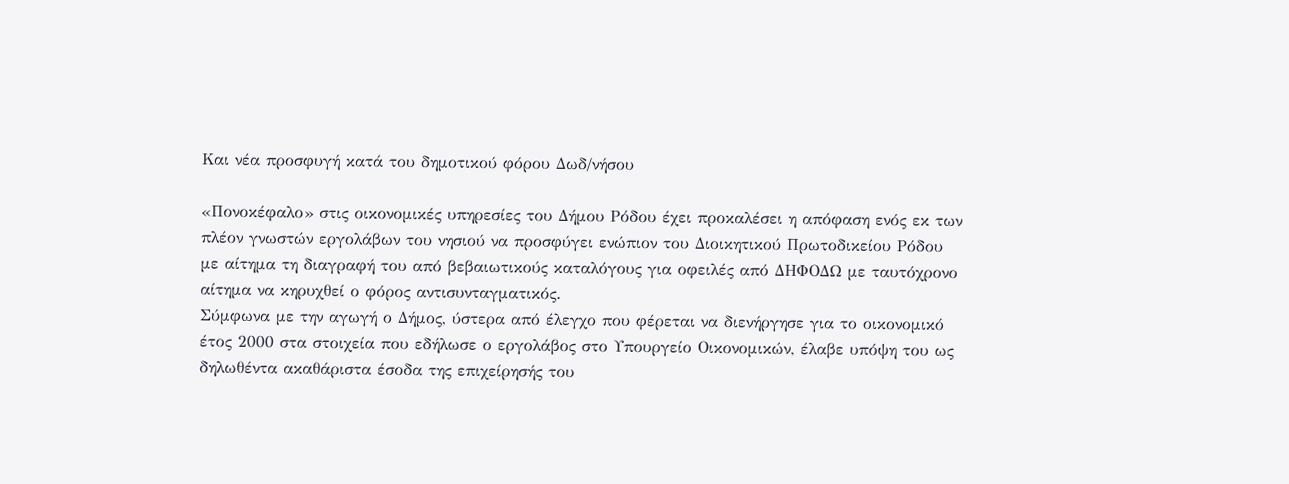Και νέα προσφυγή κατά του δημοτικού φόρου Δωδ/νήσου

«Πονοκέφαλο» στις οικονομικές υπηρεσίες του Δήμου Ρόδου έχει προκαλέσει η απόφαση ενός εκ των πλέον γνωστών εργολάβων του νησιού να προσφύγει ενώπιον του Διοικητικού Πρωτοδικείου Ρόδου με αίτημα τη διαγραφή του από βεβαιωτικούς καταλόγους για οφειλές από ΔΗΦΟΔΩ με ταυτόχρονο αίτημα να κηρυχθεί ο φόρος αντισυνταγματικός.
Σύμφωνα με την αγωγή ο Δήμος, ύστερα από έλεγχο που φέρεται να διενήργησε για το οικονομικό έτος 2000 στα στοιχεία που εδήλωσε ο εργολάβος στο Υπουργείο Οικονομικών, έλαβε υπόψη του ως δηλωθέντα ακαθάριστα έσοδα της επιχείρησής του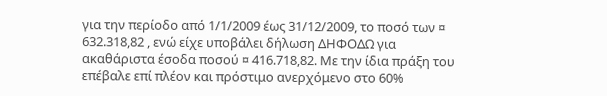για την περίοδο από 1/1/2009 έως 31/12/2009, το ποσό των ¤ 632.318,82 , ενώ είχε υποβάλει δήλωση ΔΗΦΟΔΩ για ακαθάριστα έσοδα ποσού ¤ 416.718,82. Με την ίδια πράξη του επέβαλε επί πλέον και πρόστιμο ανερχόμενο στο 60%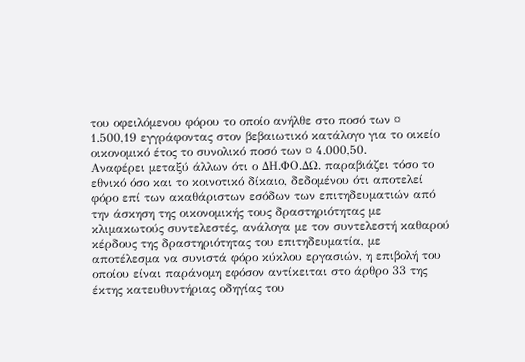του οφειλόμενου φόρου το οποίο ανήλθε στο ποσό των ¤ 1.500,19 εγγράφοντας στον βεβαιωτικό κατάλογο για το οικείο οικονομικό έτος το συνολικό ποσό των ¤ 4.000,50.
Αναφέρει μεταξύ άλλων ότι ο ΔΗ.ΦΟ.ΔΩ. παραβιάζει τόσο το εθνικό όσο και το κοινοτικό δίκαιο, δεδομένου ότι αποτελεί φόρο επί των ακαθάριστων εσόδων των επιτηδευματιών από την άσκηση της οικονομικής τους δραστηριότητας με κλιμακωτούς συντελεστές, ανάλογα με τον συντελεστή καθαρού κέρδους της δραστηριότητας του επιτηδευματία, με αποτέλεσμα να συνιστά φόρο κύκλου εργασιών, η επιβολή του οποίου είναι παράνομη εφόσον αντίκειται στο άρθρο 33 της έκτης κατευθυντήριας οδηγίας του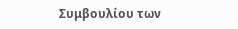Συμβουλίου των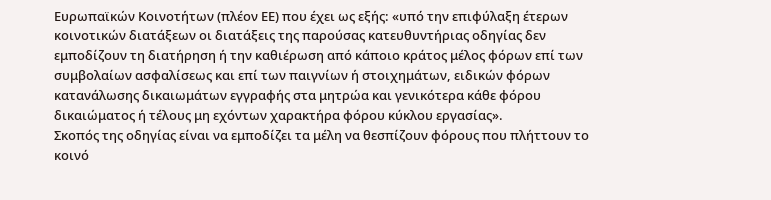Ευρωπαϊκών Κοινοτήτων (πλέον ΕΕ) που έχει ως εξής: «υπό την επιφύλαξη έτερων κοινοτικών διατάξεων οι διατάξεις της παρούσας κατευθυντήριας οδηγίας δεν εμποδίζουν τη διατήρηση ή την καθιέρωση από κάποιο κράτος μέλος φόρων επί των συμβολαίων ασφαλίσεως και επί των παιγνίων ή στοιχημάτων, ειδικών φόρων κατανάλωσης δικαιωμάτων εγγραφής στα μητρώα και γενικότερα κάθε φόρου δικαιώματος ή τέλους μη εχόντων χαρακτήρα φόρου κύκλου εργασίας».
Σκοπός της οδηγίας είναι να εμποδίζει τα μέλη να θεσπίζουν φόρους που πλήττουν το κοινό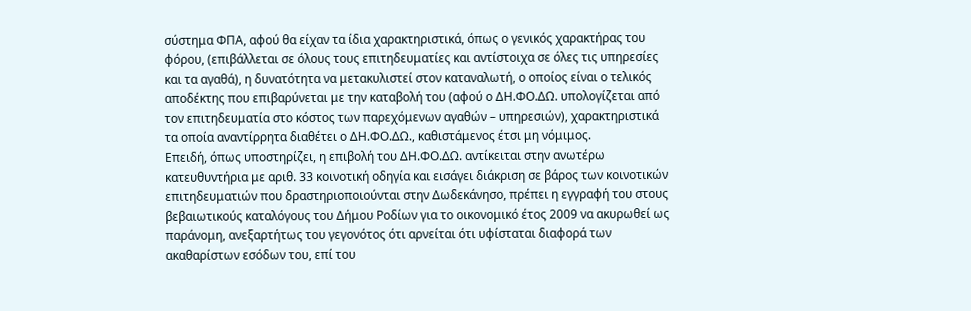σύστημα ΦΠΑ, αφού θα είχαν τα ίδια χαρακτηριστικά, όπως ο γενικός χαρακτήρας του φόρου, (επιβάλλεται σε όλους τους επιτηδευματίες και αντίστοιχα σε όλες τις υπηρεσίες και τα αγαθά), η δυνατότητα να μετακυλιστεί στον καταναλωτή, ο οποίος είναι ο τελικός αποδέκτης που επιβαρύνεται με την καταβολή του (αφού ο ΔΗ.ΦΟ.ΔΩ. υπολογίζεται από τον επιτηδευματία στο κόστος των παρεχόμενων αγαθών – υπηρεσιών), χαρακτηριστικά τα οποία αναντίρρητα διαθέτει ο ΔΗ.ΦΟ.ΔΩ., καθιστάμενος έτσι μη νόμιμος.
Επειδή, όπως υποστηρίζει, η επιβολή του ΔΗ.ΦΟ.ΔΩ. αντίκειται στην ανωτέρω κατευθυντήρια με αριθ. 33 κοινοτική οδηγία και εισάγει διάκριση σε βάρος των κοινοτικών επιτηδευματιών που δραστηριοποιούνται στην Δωδεκάνησο, πρέπει η εγγραφή του στους βεβαιωτικούς καταλόγους του Δήμου Ροδίων για το οικονομικό έτος 2009 να ακυρωθεί ως παράνομη, ανεξαρτήτως του γεγονότος ότι αρνείται ότι υφίσταται διαφορά των ακαθαρίστων εσόδων του, επί του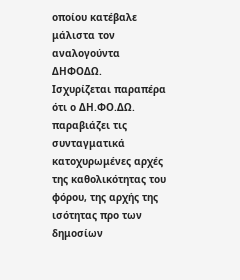οποίου κατέβαλε μάλιστα τον αναλογούντα ΔΗΦΟΔΩ.
Ισχυρίζεται παραπέρα ότι ο ΔΗ.ΦΟ.ΔΩ. παραβιάζει τις συνταγματικά κατοχυρωμένες αρχές της καθολικότητας του φόρου, της αρχής της ισότητας προ των δημοσίων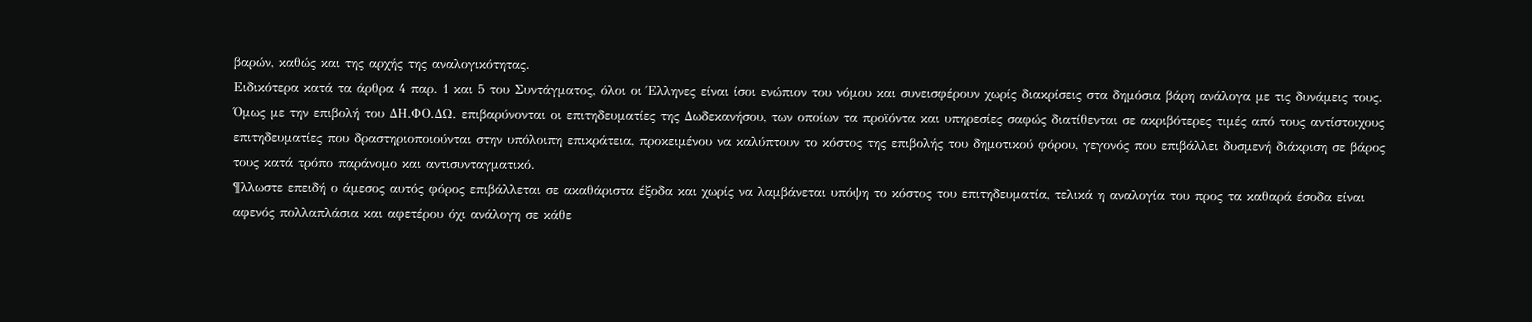βαρών, καθώς και της αρχής της αναλογικότητας.
Ειδικότερα κατά τα άρθρα 4 παρ. 1 και 5 του Συντάγματος, όλοι οι Έλληνες είναι ίσοι ενώπιον του νόμου και συνεισφέρουν χωρίς διακρίσεις στα δημόσια βάρη ανάλογα με τις δυνάμεις τους. Όμως με την επιβολή του ΔΗ.ΦΟ.ΔΩ. επιβαρύνονται οι επιτηδευματίες της Δωδεκανήσου, των οποίων τα προϊόντα και υπηρεσίες σαφώς διατίθενται σε ακριβότερες τιμές από τους αντίστοιχους επιτηδευματίες που δραστηριοποιούνται στην υπόλοιπη επικράτεια, προκειμένου να καλύπτουν το κόστος της επιβολής του δημοτικού φόρου, γεγονός που επιβάλλει δυσμενή διάκριση σε βάρος τους κατά τρόπο παράνομο και αντισυνταγματικό.
¶λλωστε επειδή ο άμεσος αυτός φόρος επιβάλλεται σε ακαθάριστα έξοδα και χωρίς να λαμβάνεται υπόψη το κόστος του επιτηδευματία, τελικά η αναλογία του προς τα καθαρά έσοδα είναι αφενός πολλαπλάσια και αφετέρου όχι ανάλογη σε κάθε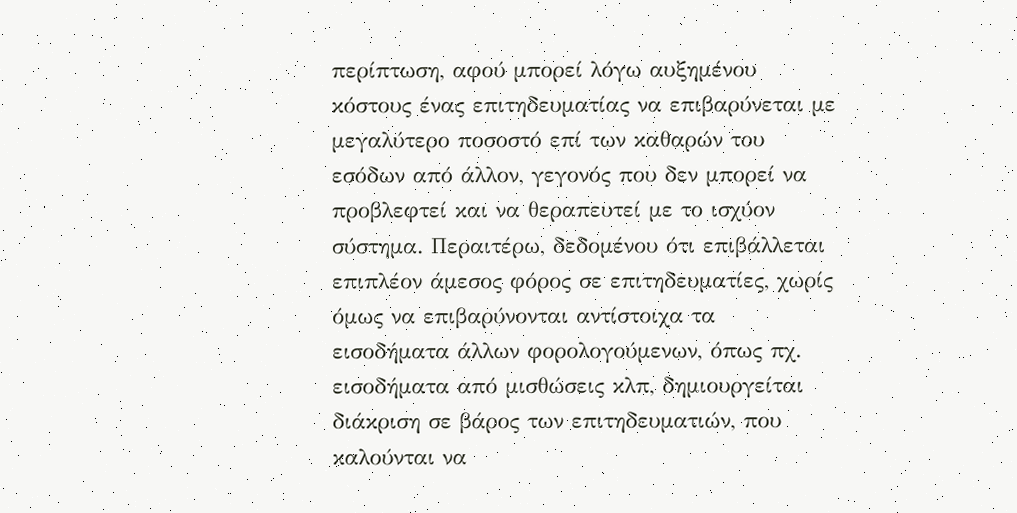περίπτωση, αφού μπορεί λόγω αυξημένου κόστους ένας επιτηδευματίας να επιβαρύνεται με μεγαλύτερο ποσοστό επί των καθαρών του εσόδων από άλλον, γεγονός που δεν μπορεί να προβλεφτεί και να θεραπευτεί με το ισχύον σύστημα. Περαιτέρω, δεδομένου ότι επιβάλλεται επιπλέον άμεσος φόρος σε επιτηδευματίες, χωρίς όμως να επιβαρύνονται αντίστοιχα τα εισοδήματα άλλων φορολογούμενων, όπως πχ. εισοδήματα από μισθώσεις κλπ, δημιουργείται διάκριση σε βάρος των επιτηδευματιών, που καλούνται να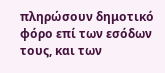πληρώσουν δημοτικό φόρο επί των εσόδων τους, και των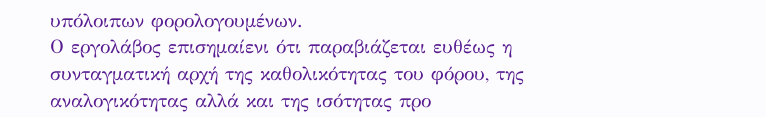υπόλοιπων φορολογουμένων.
Ο εργολάβος επισημαίενι ότι παραβιάζεται ευθέως η συνταγματική αρχή της καθολικότητας του φόρου, της αναλογικότητας αλλά και της ισότητας προ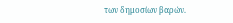των δημοσίων βαρών.